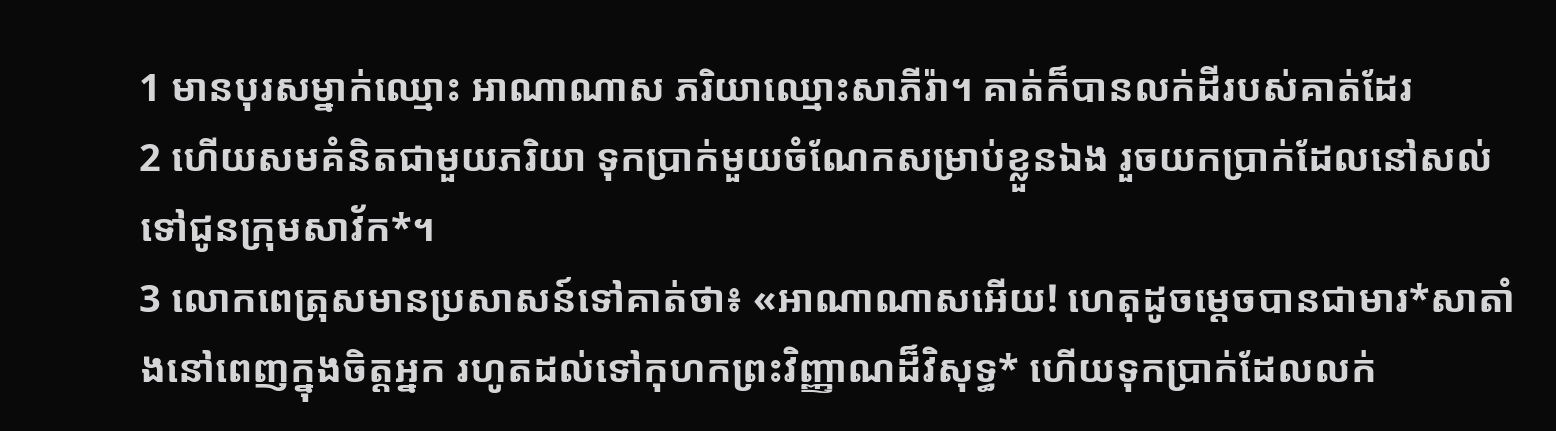1 មានបុរសម្នាក់ឈ្មោះ អាណាណាស ភរិយាឈ្មោះសាភីរ៉ា។ គាត់ក៏បានលក់ដីរបស់គាត់ដែរ
2 ហើយសមគំនិតជាមួយភរិយា ទុកប្រាក់មួយចំណែកសម្រាប់ខ្លួនឯង រួចយកប្រាក់ដែលនៅសល់ទៅជូនក្រុមសាវ័ក*។
3 លោកពេត្រុសមានប្រសាសន៍ទៅគាត់ថា៖ «អាណាណាសអើយ! ហេតុដូចម្ដេចបានជាមារ*សាតាំងនៅពេញក្នុងចិត្តអ្នក រហូតដល់ទៅកុហកព្រះវិញ្ញាណដ៏វិសុទ្ធ* ហើយទុកប្រាក់ដែលលក់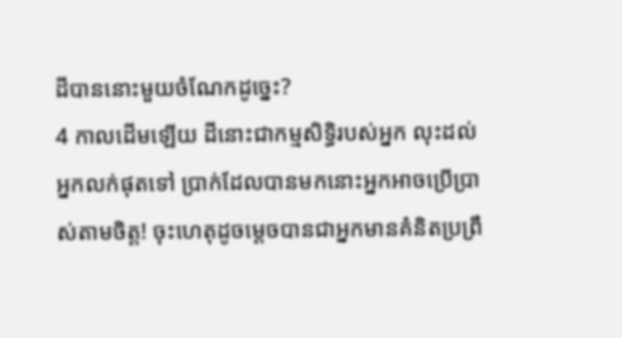ដីបាននោះមួយចំណែកដូច្នេះ?
4 កាលដើមឡើយ ដីនោះជាកម្មសិទ្ធិរបស់អ្នក លុះដល់អ្នកលក់ផុតទៅ ប្រាក់ដែលបានមកនោះអ្នកអាចប្រើប្រាស់តាមចិត្ត! ចុះហេតុដូចម្ដេចបានជាអ្នកមានគំនិតប្រព្រឹ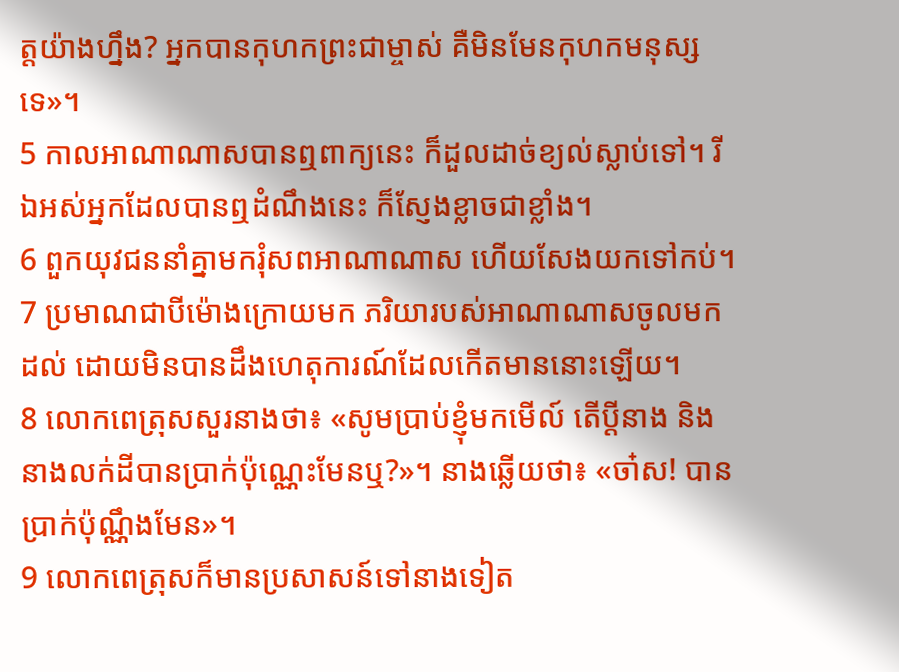ត្តយ៉ាងហ្នឹង? អ្នកបានកុហកព្រះជាម្ចាស់ គឺមិនមែនកុហកមនុស្សទេ»។
5 កាលអាណាណាសបានឮពាក្យនេះ ក៏ដួលដាច់ខ្យល់ស្លាប់ទៅ។ រីឯអស់អ្នកដែលបានឮដំណឹងនេះ ក៏ស្ញែងខ្លាចជាខ្លាំង។
6 ពួកយុវជននាំគ្នាមករុំសពអាណាណាស ហើយសែងយកទៅកប់។
7 ប្រមាណជាបីម៉ោងក្រោយមក ភរិយារបស់អាណាណាសចូលមកដល់ ដោយមិនបានដឹងហេតុការណ៍ដែលកើតមាននោះឡើយ។
8 លោកពេត្រុសសួរនាងថា៖ «សូមប្រាប់ខ្ញុំមកមើល៍ តើប្ដីនាង និងនាងលក់ដីបានប្រាក់ប៉ុណ្ណេះមែនឬ?»។ នាងឆ្លើយថា៖ «ចា៎ស! បានប្រាក់ប៉ុណ្ណឹងមែន»។
9 លោកពេត្រុសក៏មានប្រសាសន៍ទៅនាងទៀត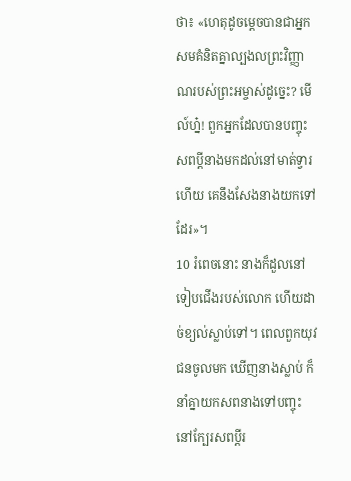ថា៖ «ហេតុដូចម្ដេចបានជាអ្នកសមគំនិតគ្នាល្បងលព្រះវិញ្ញាណរបស់ព្រះអម្ចាស់ដូច្នេះ? មើល៍ហ្ន៎! ពួកអ្នកដែលបានបញ្ចុះសពប្ដីនាងមកដល់នៅមាត់ទ្វារហើយ គេនឹងសែងនាងយកទៅដែរ»។
10 រំពេចនោះ នាងក៏ដួលនៅទៀបជើងរបស់លោក ហើយដាច់ខ្យល់ស្លាប់ទៅ។ ពេលពួកយុវជនចូលមក ឃើញនាងស្លាប់ ក៏នាំគ្នាយកសពនាងទៅបញ្ចុះ នៅក្បែរសពប្ដីរ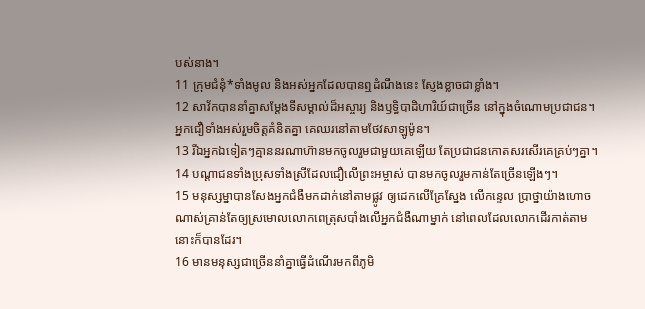បស់នាង។
11 ក្រុមជំនុំ*ទាំងមូល និងអស់អ្នកដែលបានឮដំណឹងនេះ ស្ញែងខ្លាចជាខ្លាំង។
12 សាវ័កបាននាំគ្នាសម្តែងទីសម្គាល់ដ៏អស្ចារ្យ និងឫទ្ធិបាដិហារិយ៍ជាច្រើន នៅក្នុងចំណោមប្រជាជន។ អ្នកជឿទាំងអស់រួមចិត្តគំនិតគ្នា គេឈរនៅតាមថែវសាឡូម៉ូន។
13 រីឯអ្នកឯទៀតៗគ្មាននរណាហ៊ានមកចូលរួមជាមួយគេឡើយ តែប្រជាជនកោតសរសើរគេគ្រប់ៗគ្នា។
14 បណ្ដាជនទាំងប្រុសទាំងស្រីដែលជឿលើព្រះអម្ចាស់ បានមកចូលរួមកាន់តែច្រើនឡើងៗ។
15 មនុស្សម្នាបានសែងអ្នកជំងឺមកដាក់នៅតាមផ្លូវ ឲ្យដេកលើគ្រែស្នែង លើកន្ទេល ប្រាថ្នាយ៉ាងហោចណាស់គ្រាន់តែឲ្យស្រមោលលោកពេត្រុសបាំងលើអ្នកជំងឺណាម្នាក់ នៅពេលដែលលោកដើរកាត់តាមនោះក៏បានដែរ។
16 មានមនុស្សជាច្រើននាំគ្នាធ្វើដំណើរមកពីភូមិ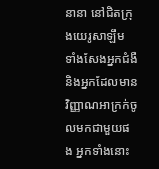នានា នៅជិតក្រុងយេរូសាឡឹម ទាំងសែងអ្នកជំងឺ និងអ្នកដែលមានវិញ្ញាណអាក្រក់ចូលមកជាមួយផង អ្នកទាំងនោះ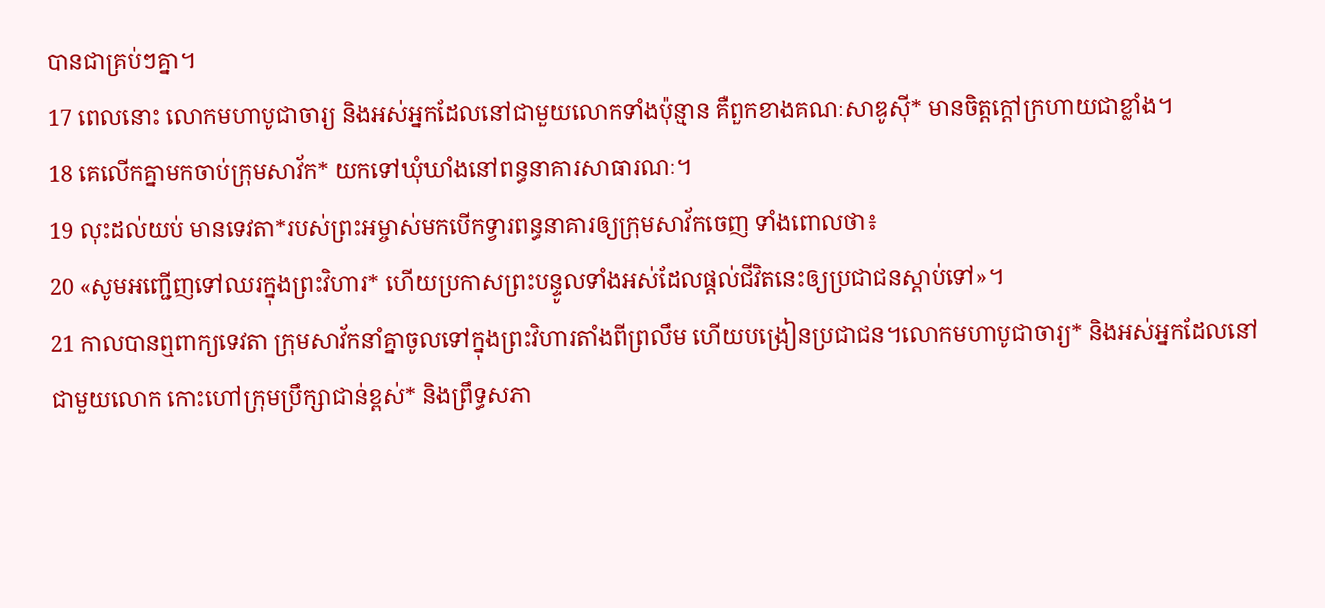បានជាគ្រប់ៗគ្នា។
17 ពេលនោះ លោកមហាបូជាចារ្យ និងអស់អ្នកដែលនៅជាមួយលោកទាំងប៉ុន្មាន គឺពួកខាងគណៈសាឌូស៊ី* មានចិត្តក្ដៅក្រហាយជាខ្លាំង។
18 គេលើកគ្នាមកចាប់ក្រុមសាវ័ក* យកទៅឃុំឃាំងនៅពន្ធនាគារសាធារណៈ។
19 លុះដល់យប់ មានទេវតា*របស់ព្រះអម្ចាស់មកបើកទ្វារពន្ធនាគារឲ្យក្រុមសាវ័កចេញ ទាំងពោលថា៖
20 «សូមអញ្ជើញទៅឈរក្នុងព្រះវិហារ* ហើយប្រកាសព្រះបន្ទូលទាំងអស់ដែលផ្ដល់ជីវិតនេះឲ្យប្រជាជនស្ដាប់ទៅ»។
21 កាលបានឮពាក្យទេវតា ក្រុមសាវ័កនាំគ្នាចូលទៅក្នុងព្រះវិហារតាំងពីព្រលឹម ហើយបង្រៀនប្រជាជន។លោកមហាបូជាចារ្យ* និងអស់អ្នកដែលនៅជាមួយលោក កោះហៅក្រុមប្រឹក្សាជាន់ខ្ពស់* និងព្រឹទ្ធសភា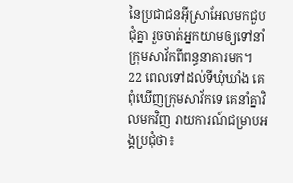នៃប្រជាជនអ៊ីស្រាអែលមកជួបជុំគ្នា រួចចាត់អ្នកយាមឲ្យទៅនាំក្រុមសាវ័កពីពន្ធនាគារមក។
22 ពេលទៅដល់ទីឃុំឃាំង គេពុំឃើញក្រុមសាវ័កទេ គេនាំគ្នាវិលមកវិញ រាយការណ៍ជម្រាបអង្គប្រជុំថា៖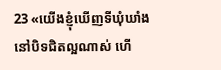23 «យើងខ្ញុំឃើញទីឃុំឃាំងនៅបិទជិតល្អណាស់ ហើ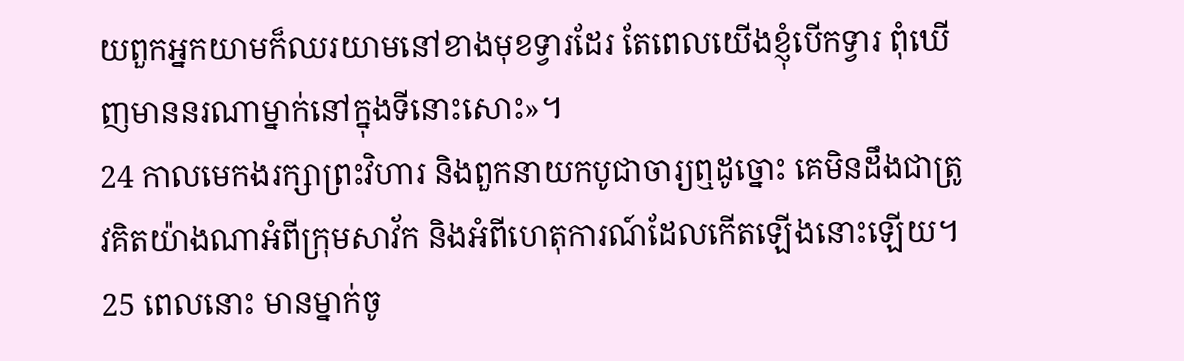យពួកអ្នកយាមក៏ឈរយាមនៅខាងមុខទ្វារដែរ តែពេលយើងខ្ញុំបើកទ្វារ ពុំឃើញមាននរណាម្នាក់នៅក្នុងទីនោះសោះ»។
24 កាលមេកងរក្សាព្រះវិហារ និងពួកនាយកបូជាចារ្យឮដូច្នោះ គេមិនដឹងជាត្រូវគិតយ៉ាងណាអំពីក្រុមសាវ័ក និងអំពីហេតុការណ៍ដែលកើតឡើងនោះឡើយ។
25 ពេលនោះ មានម្នាក់ចូ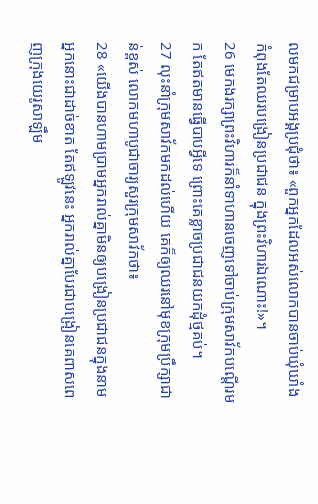លមកជម្រាបអង្គប្រជុំថា៖ «ពួកអ្នកដែលអស់លោកបានចាប់ឃុំឃាំង កំពុងតែឈរបង្រៀនប្រជាជន ក្នុងព្រះវិហារឯណោះ!»។
26 មេកងរក្សាព្រះវិហារក៏នាំទាហានចេញទៅចាប់ក្រុមសាវ័កបណ្ដើរមក តែឥតមានធ្វើបាបអ្វីទេ ព្រោះគេខ្លាចប្រជាជនយកដុំថ្មគប់។
27 លុះនាំក្រុមសាវ័កមកដល់ហើយ គេក៏ឲ្យឈរនៅមុខក្រុមប្រឹក្សាជាន់ខ្ពស់ លោកមហាបូជាចារ្យសួរក្រុមសាវ័កថា៖
28 «យើងបានហាមប្រាមអ្នករាល់គ្នាមិនឲ្យបង្រៀនប្រជាជនក្នុងនាមអ្នកនោះជាដាច់ខាត តែឥឡូវនេះ អ្នករាល់គ្នាបែរជាបង្រៀនគេពាសពេញក្រុងយេរូសាឡឹម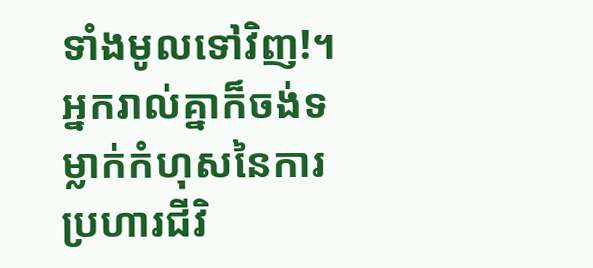ទាំងមូលទៅវិញ!។ អ្នករាល់គ្នាក៏ចង់ទម្លាក់កំហុសនៃការប្រហារជីវិ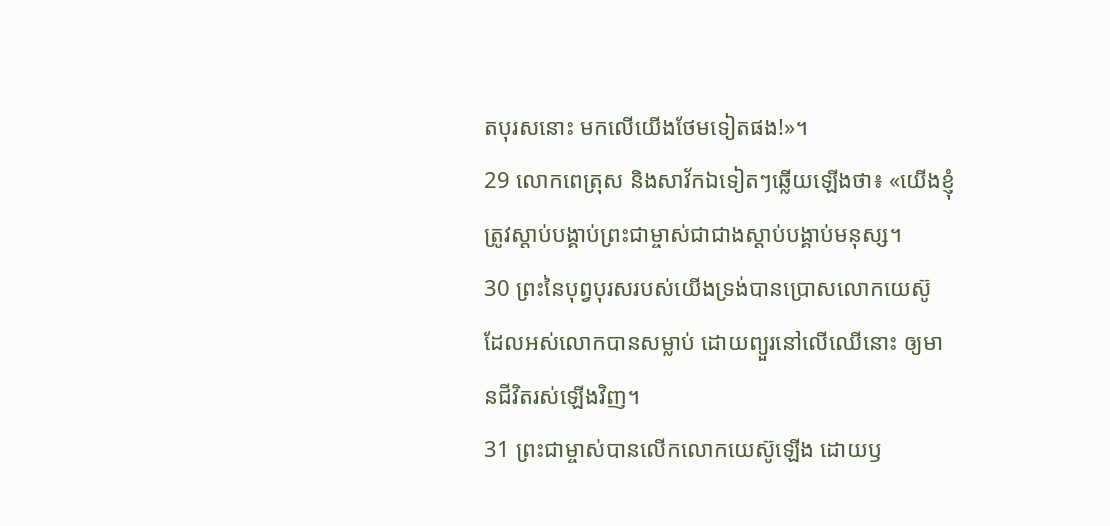តបុរសនោះ មកលើយើងថែមទៀតផង!»។
29 លោកពេត្រុស និងសាវ័កឯទៀតៗឆ្លើយឡើងថា៖ «យើងខ្ញុំត្រូវស្ដាប់បង្គាប់ព្រះជាម្ចាស់ជាជាងស្ដាប់បង្គាប់មនុស្ស។
30 ព្រះនៃបុព្វបុរសរបស់យើងទ្រង់បានប្រោសលោកយេស៊ូ ដែលអស់លោកបានសម្លាប់ ដោយព្យួរនៅលើឈើនោះ ឲ្យមានជីវិតរស់ឡើងវិញ។
31 ព្រះជាម្ចាស់បានលើកលោកយេស៊ូឡើង ដោយឫ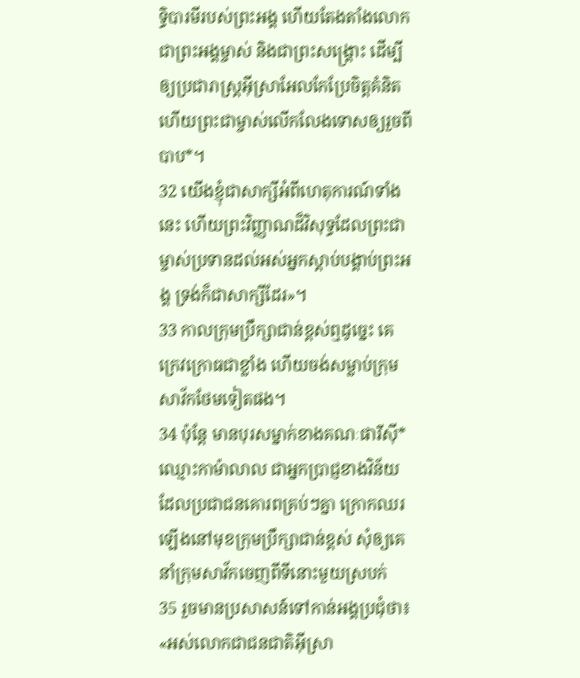ទ្ធិបារមីរបស់ព្រះអង្គ ហើយតែងតាំងលោកជាព្រះអង្គម្ចាស់ និងជាព្រះសង្គ្រោះ ដើម្បីឲ្យប្រជារាស្ដ្រអ៊ីស្រាអែលកែប្រែចិត្តគំនិត ហើយព្រះជាម្ចាស់លើកលែងទោសឲ្យរួចពីបាប*។
32 យើងខ្ញុំជាសាក្សីអំពីហេតុការណ៍ទាំងនេះ ហើយព្រះវិញ្ញាណដ៏វិសុទ្ធដែលព្រះជាម្ចាស់ប្រទានដល់អស់អ្នកស្ដាប់បង្គាប់ព្រះអង្គ ទ្រង់ក៏ជាសាក្សីដែរ»។
33 កាលក្រុមប្រឹក្សាជាន់ខ្ពស់ឮដូច្នេះ គេក្រេវក្រោធជាខ្លាំង ហើយចង់សម្លាប់ក្រុមសាវ័កថែមទៀតផង។
34 ប៉ុន្តែ មានបុរសម្នាក់ខាងគណៈផារីស៊ី*ឈ្មោះកាម៉ាលាល ជាអ្នកប្រាជ្ញខាងវិន័យ ដែលប្រជាជនគោរពគ្រប់ៗគ្នា ក្រោកឈរឡើងនៅមុខក្រុមប្រឹក្សាជាន់ខ្ពស់ សុំឲ្យគេនាំក្រុមសាវ័កចេញពីទីនោះមួយស្របក់
35 រួចមានប្រសាសន៍ទៅកាន់អង្គប្រជុំថា៖ «អស់លោកជាជនជាតិអ៊ីស្រា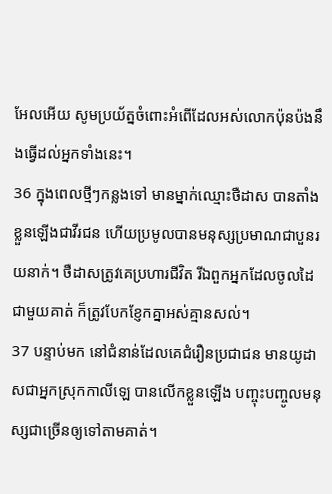អែលអើយ សូមប្រយ័ត្នចំពោះអំពើដែលអស់លោកប៉ុនប៉ងនឹងធ្វើដល់អ្នកទាំងនេះ។
36 ក្នុងពេលថ្មីៗកន្លងទៅ មានម្នាក់ឈ្មោះថឺដាស បានតាំងខ្លួនឡើងជាវីរជន ហើយប្រមូលបានមនុស្សប្រមាណជាបួនរយនាក់។ ថឺដាសត្រូវគេប្រហារជីវិត រីឯពួកអ្នកដែលចូលដៃជាមួយគាត់ ក៏ត្រូវបែកខ្ញែកគ្នាអស់គ្មានសល់។
37 បន្ទាប់មក នៅជំនាន់ដែលគេជំរឿនប្រជាជន មានយូដាសជាអ្នកស្រុកកាលីឡេ បានលើកខ្លួនឡើង បញ្ចុះបញ្ចូលមនុស្សជាច្រើនឲ្យទៅតាមគាត់។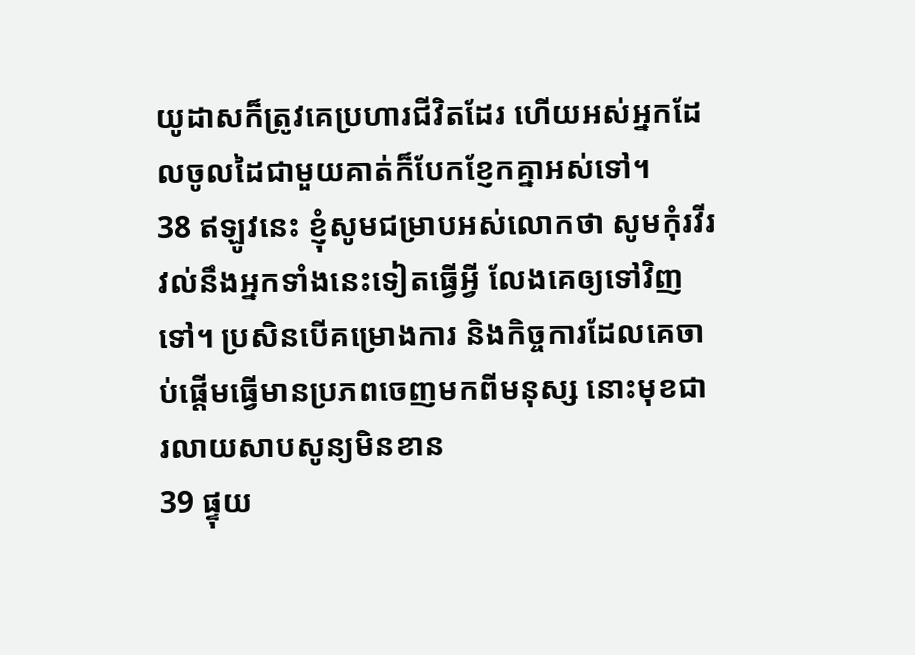យូដាសក៏ត្រូវគេប្រហារជីវិតដែរ ហើយអស់អ្នកដែលចូលដៃជាមួយគាត់ក៏បែកខ្ញែកគ្នាអស់ទៅ។
38 ឥឡូវនេះ ខ្ញុំសូមជម្រាបអស់លោកថា សូមកុំរវីរវល់នឹងអ្នកទាំងនេះទៀតធ្វើអ្វី លែងគេឲ្យទៅវិញទៅ។ ប្រសិនបើគម្រោងការ និងកិច្ចការដែលគេចាប់ផ្ដើមធ្វើមានប្រភពចេញមកពីមនុស្ស នោះមុខជារលាយសាបសូន្យមិនខាន
39 ផ្ទុយ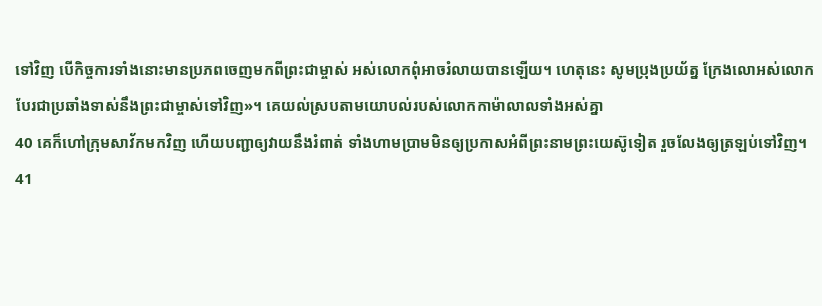ទៅវិញ បើកិច្ចការទាំងនោះមានប្រភពចេញមកពីព្រះជាម្ចាស់ អស់លោកពុំអាចរំលាយបានឡើយ។ ហេតុនេះ សូមប្រុងប្រយ័ត្ន ក្រែងលោអស់លោកបែរជាប្រឆាំងទាស់នឹងព្រះជាម្ចាស់ទៅវិញ»។ គេយល់ស្របតាមយោបល់របស់លោកកាម៉ាលាលទាំងអស់គ្នា
40 គេក៏ហៅក្រុមសាវ័កមកវិញ ហើយបញ្ជាឲ្យវាយនឹងរំពាត់ ទាំងហាមប្រាមមិនឲ្យប្រកាសអំពីព្រះនាមព្រះយេស៊ូទៀត រួចលែងឲ្យត្រឡប់ទៅវិញ។
41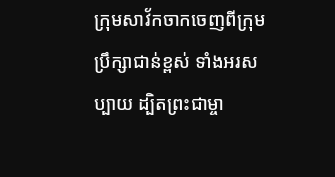ក្រុមសាវ័កចាកចេញពីក្រុមប្រឹក្សាជាន់ខ្ពស់ ទាំងអរសប្បាយ ដ្បិតព្រះជាម្ចា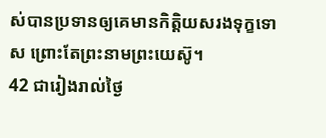ស់បានប្រទានឲ្យគេមានកិត្តិយសរងទុក្ខទោស ព្រោះតែព្រះនាមព្រះយេស៊ូ។
42 ជារៀងរាល់ថ្ងៃ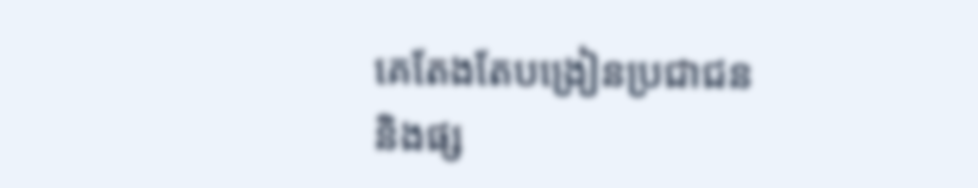គេតែងតែបង្រៀនប្រជាជន និងផ្ស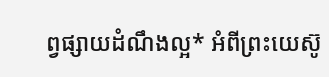ព្វផ្សាយដំណឹងល្អ* អំពីព្រះយេស៊ូ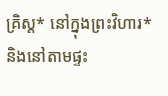គ្រិស្ដ* នៅក្នុងព្រះវិហារ* និងនៅតាមផ្ទះ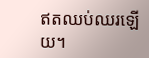ឥតឈប់ឈរឡើយ។